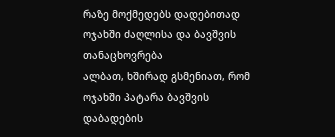რაზე მოქმედებს დადებითად ოჯახში ძაღლისა და ბავშვის თანაცხოვრება
ალბათ, ხშირად გსმენიათ, რომ ოჯახში პატარა ბავშვის დაბადების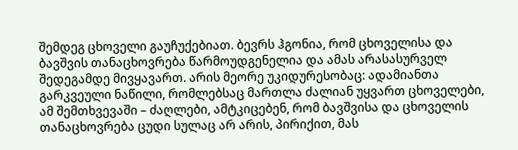შემდეგ ცხოველი გაუჩუქებიათ. ბევრს ჰგონია, რომ ცხოველისა და ბავშვის თანაცხოვრება წარმოუდგენელია და ამას არასასურველ შედეგამდე მივყავართ. არის მეორე უკიდურესობაც: ადამიანთა გარკვეული ნაწილი, რომლებსაც მართლა ძალიან უყვართ ცხოველები, ამ შემთხვევაში – ძაღლები, ამტკიცებენ, რომ ბავშვისა და ცხოველის თანაცხოვრება ცუდი სულაც არ არის, პირიქით, მას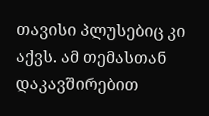თავისი პლუსებიც კი აქვს. ამ თემასთან დაკავშირებით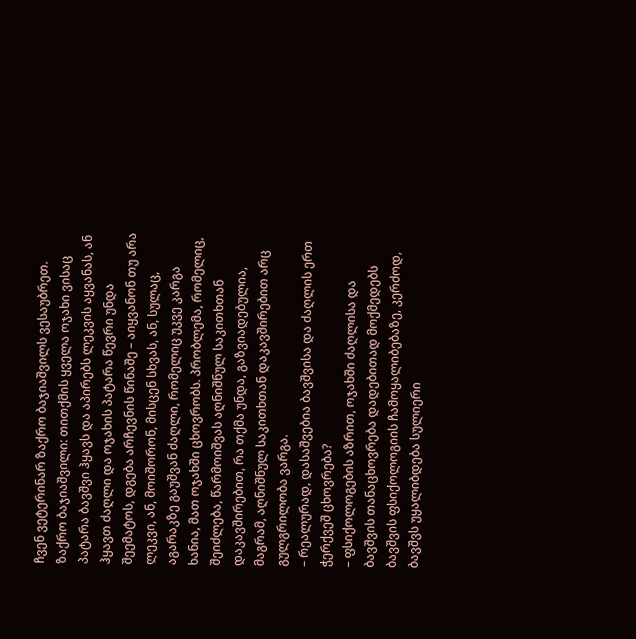ჩვენ ვეტერინარ ზაქრო ბაჯიაშვილს ვესაუბრეთ.
ზაქრო ბაჯიაშვილი: თითქმის ყველა ოჯახი ვისაც პატარა ბავშვი ჰყავს და აპირებს ლეკვის აყვანას, ან ჰყავთ ძაღლი და ოჯახის პატარა წევრი უნდა შეემატოს, დგება არჩევნის წინაშე – აიყვანონ თუ არა ლეკვი, ან, მოიშორონ, მისცენ სხვას, ან, სულაც, აგარაკზე გაუშვან ძაღლი, რომელიც უკვე კარგა ხანია, მათ ოჯახში ცხოვრობს. პრობლემა, რომელიც, შეიძლება, წარმოიშვას აღნიშნულ საკითხთან დაკავშირებით, რა თქმა უნდა, გაზვიადებულია, მაგრამ, აღნიშნულ საკითხთან დაკავშირებით არც გულგრილობა ვარგა.
– რეალურად, დასაშვებია ბავშვისა და ძაღლის ერთ ჭერქვეშ ცხოვრება?
– ფსიქოლოგების აზრით, ოჯახში ძაღლისა და ბავშვის თანაცხოვრება დადებითად მოქმედებს ბავშვის ფსიქოლოგიის ჩამოყალიბებაზე, კერძოდ, ბავშვს უყალიბდება სულიერი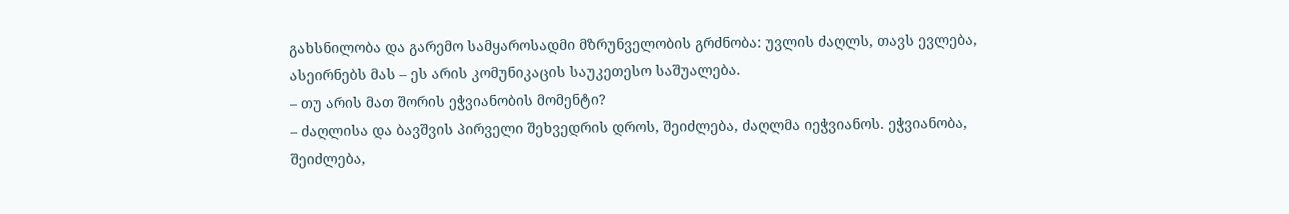გახსნილობა და გარემო სამყაროსადმი მზრუნველობის გრძნობა: უვლის ძაღლს, თავს ევლება, ასეირნებს მას – ეს არის კომუნიკაცის საუკეთესო საშუალება.
– თუ არის მათ შორის ეჭვიანობის მომენტი?
– ძაღლისა და ბავშვის პირველი შეხვედრის დროს, შეიძლება, ძაღლმა იეჭვიანოს. ეჭვიანობა, შეიძლება,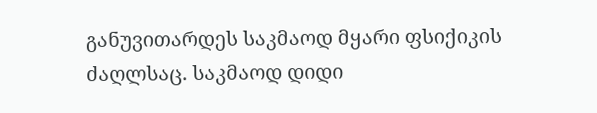განუვითარდეს საკმაოდ მყარი ფსიქიკის ძაღლსაც. საკმაოდ დიდი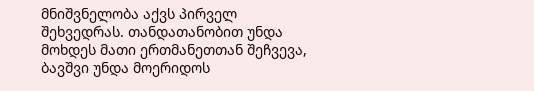მნიშვნელობა აქვს პირველ შეხვედრას. თანდათანობით უნდა მოხდეს მათი ერთმანეთთან შეჩვევა, ბავშვი უნდა მოერიდოს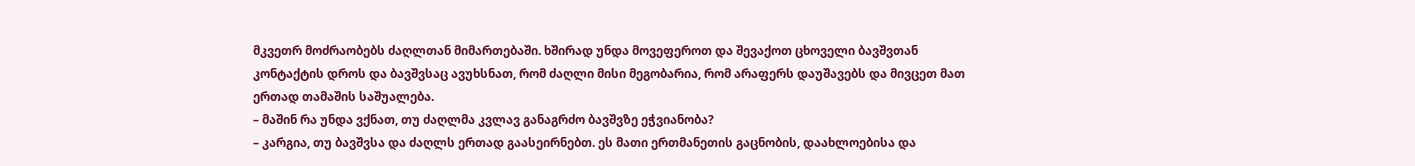მკვეთრ მოძრაობებს ძაღლთან მიმართებაში. ხშირად უნდა მოვეფეროთ და შევაქოთ ცხოველი ბავშვთან კონტაქტის დროს და ბავშვსაც ავუხსნათ, რომ ძაღლი მისი მეგობარია, რომ არაფერს დაუშავებს და მივცეთ მათ ერთად თამაშის საშუალება.
– მაშინ რა უნდა ვქნათ, თუ ძაღლმა კვლავ განაგრძო ბავშვზე ეჭვიანობა?
– კარგია, თუ ბავშვსა და ძაღლს ერთად გაასეირნებთ. ეს მათი ერთმანეთის გაცნობის, დაახლოებისა და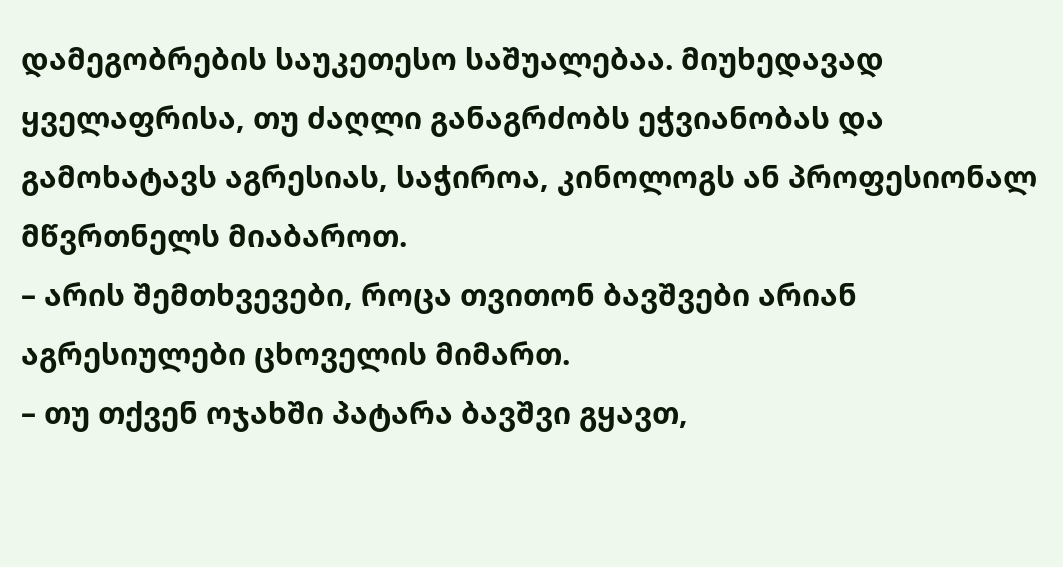დამეგობრების საუკეთესო საშუალებაა. მიუხედავად ყველაფრისა, თუ ძაღლი განაგრძობს ეჭვიანობას და გამოხატავს აგრესიას, საჭიროა, კინოლოგს ან პროფესიონალ მწვრთნელს მიაბაროთ.
– არის შემთხვევები, როცა თვითონ ბავშვები არიან აგრესიულები ცხოველის მიმართ.
– თუ თქვენ ოჯახში პატარა ბავშვი გყავთ,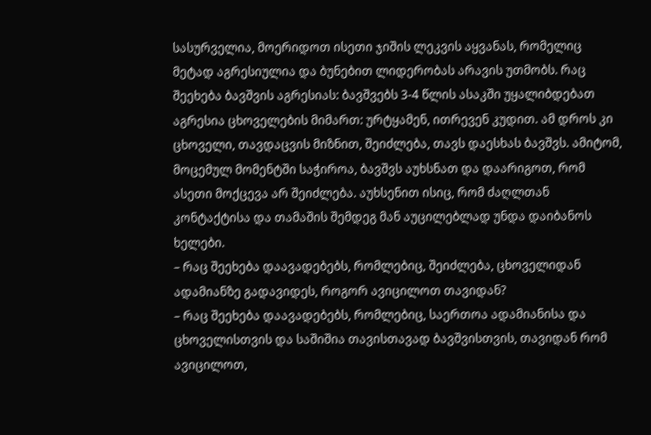სასურველია, მოერიდოთ ისეთი ჯიშის ლეკვის აყვანას, რომელიც მეტად აგრესიულია და ბუნებით ლიდერობას არავის უთმობს. რაც შეეხება ბავშვის აგრესიას: ბავშვებს 3-4 წლის ასაკში უყალიბდებათ აგრესია ცხოველების მიმართ: ურტყამენ, ითრევენ კუდით. ამ დროს კი ცხოველი, თავდაცვის მიზნით, შეიძლება, თავს დაესხას ბავშვს. ამიტომ, მოცემულ მომენტში საჭიროა, ბავშვს აუხსნათ და დაარიგოთ, რომ ასეთი მოქცევა არ შეიძლება. აუხსენით ისიც, რომ ძაღლთან კონტაქტისა და თამაშის შემდეგ მან აუცილებლად უნდა დაიბანოს ხელები.
– რაც შეეხება დაავადებებს, რომლებიც, შეიძლება, ცხოველიდან ადამიანზე გადავიდეს, როგორ ავიცილოთ თავიდან?
– რაც შეეხება დაავადებებს, რომლებიც, საერთოა ადამიანისა და ცხოველისთვის და საშიშია თავისთავად ბავშვისთვის, თავიდან რომ ავიცილოთ,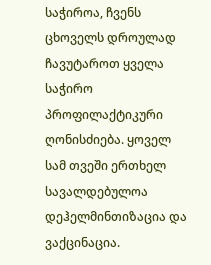საჭიროა, ჩვენს ცხოველს დროულად ჩავუტაროთ ყველა საჭირო პროფილაქტიკური ღონისძიება. ყოველ სამ თვეში ერთხელ სავალდებულოა დეჰელმინთიზაცია და ვაქცინაცია.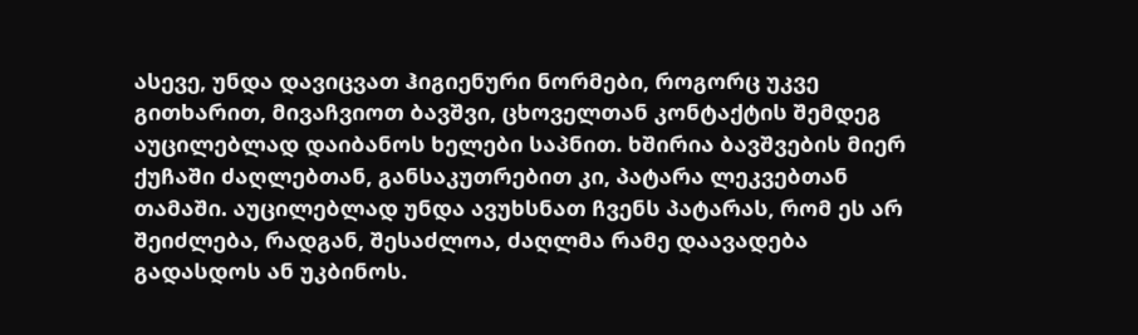ასევე, უნდა დავიცვათ ჰიგიენური ნორმები, როგორც უკვე გითხარით, მივაჩვიოთ ბავშვი, ცხოველთან კონტაქტის შემდეგ აუცილებლად დაიბანოს ხელები საპნით. ხშირია ბავშვების მიერ ქუჩაში ძაღლებთან, განსაკუთრებით კი, პატარა ლეკვებთან თამაში. აუცილებლად უნდა ავუხსნათ ჩვენს პატარას, რომ ეს არ შეიძლება, რადგან, შესაძლოა, ძაღლმა რამე დაავადება გადასდოს ან უკბინოს.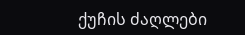ქუჩის ძაღლები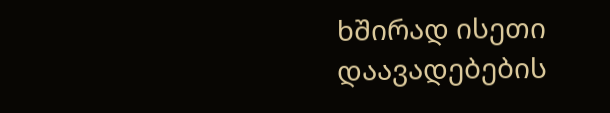ხშირად ისეთი დაავადებების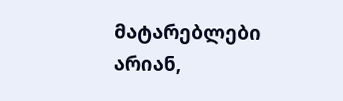მატარებლები არიან,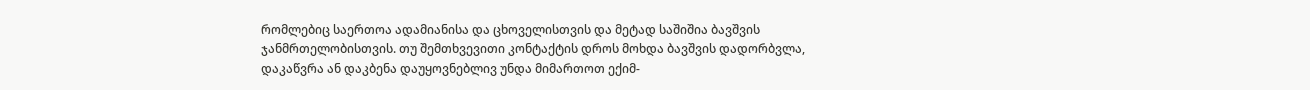რომლებიც საერთოა ადამიანისა და ცხოველისთვის და მეტად საშიშია ბავშვის ჯანმრთელობისთვის. თუ შემთხვევითი კონტაქტის დროს მოხდა ბავშვის დადორბვლა, დაკაწვრა ან დაკბენა დაუყოვნებლივ უნდა მიმართოთ ექიმ-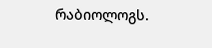რაბიოლოგს.